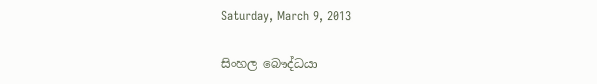Saturday, March 9, 2013

සිංහල බෞද්ධයා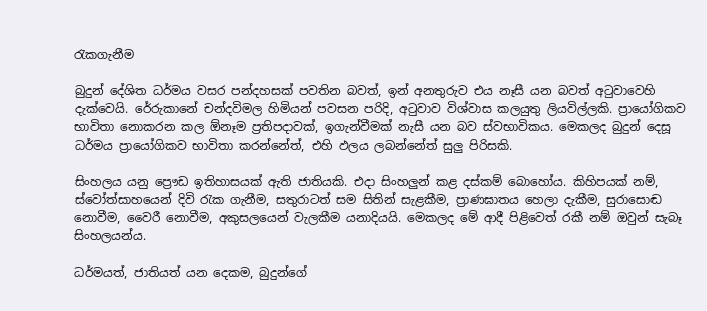රැකගැනීම

බුදුන් දේශිත ධර්මය වසර පන්දහසක් පවතින බවත්, ඉන් අනතුරුව එය නෑසී යන බවත් අටුවාවෙහි දැක්වෙයි. රේරුකානේ චන්දවිමල හිමියන් පවසන පරිදි, අටුවාව විශ්වාස කලයුතු ලියවිල්ලකි. ප්‍රායෝගිකව භාවිතා නොකරන කල ඕනෑම ප්‍රතිපදාවක්, ඉගැන්වීමක් නැසී යන බව ස්වභාවිකය. මෙකලද බුදුන් දෙසූ ධර්මය ප්‍රායෝගිකව භාවිතා කරන්නේත්, එහි ඵලය ලබන්නේත් සුලු පිරිසකි.

සිංහලය යනු ප්‍රෞඩ ඉතිහාසයක් ඇති ජාතියකි. එදා සිංහලුන් කළ දස්කම් බොහෝය. කිහිපයක් නම්, ස්වෝත්සාහයෙන් දිවි රැක ගැනීම, සතුරාටත් සම සිතින් සැළකීම, ප්‍රාණඝාතය හෙලා දැකීම, සුරාසොඬ නොවීම, වෛරී නොවීම, අකුසලයෙන් වැලකීම යනාදියයි. මෙකලද මේ ආදී පිළිවෙත් රකී නම් ඔවුන් සැබෑ සිංහලයන්ය.

ධර්මයත්, ජාතියත් යන දෙකම, බුදුන්ගේ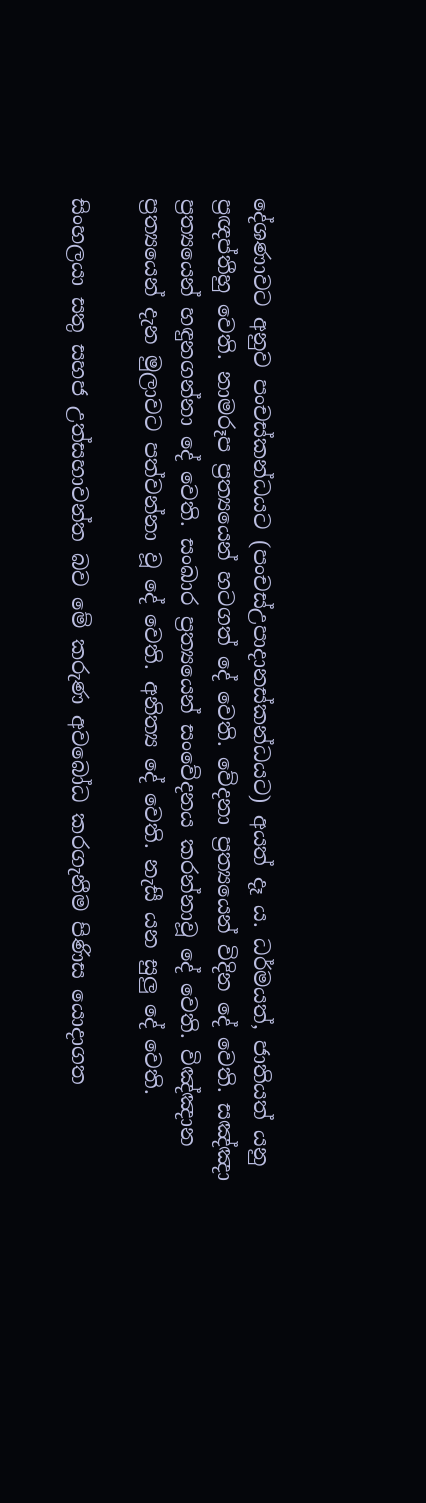දේශණාවට අනුව පංචස්කන්ධයට (පංචස්උපාදානස්කන්ධයට) අයත් දෑ ය. ධර්මයත්, ජාතියත් යනු ප්‍රඥප්තීහු වෙති. නාමරූප ප්‍රත්‍යයෙන් හටගත් දේ වෙති. වේදනා ප්‍රත්‍යයෙන් විදින දේ වෙති. සඤ්ඤා ප්‍රත්‍යයෙන් හඳුනගන්නා දේ වෙති. සංඛාර ප්‍රත්‍යයෙන් සංවේදනය කරන්නාවූ දේ වෙති. විඤ්ඤාන ප්‍රත්‍යයෙන් දැන මුලාවට පත්වන්නා වූ දේ වෙති. අනිත්‍ය දේ වෙති. නැසී යන සුලු දේ වෙති.

සිංහලයා සතු සහජ උත්සහාවන්ත බව මේ කරුණ අවබෝධ කරගැනීම පිණිස යොදාගත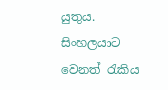යුතුය. සිංහලයාට වෙනත් රැකිය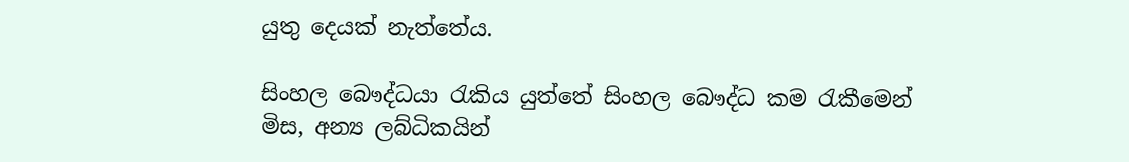යුතු දෙයක් නැත්තේය.

සිංහල බෞද්ධයා රැකිය යුත්තේ සිංහල බෞද්ධ කම රැකීමෙන් මිස, අන්‍ය ලබ්ධිකයින්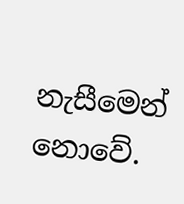නැසීමෙන් නොවේ.